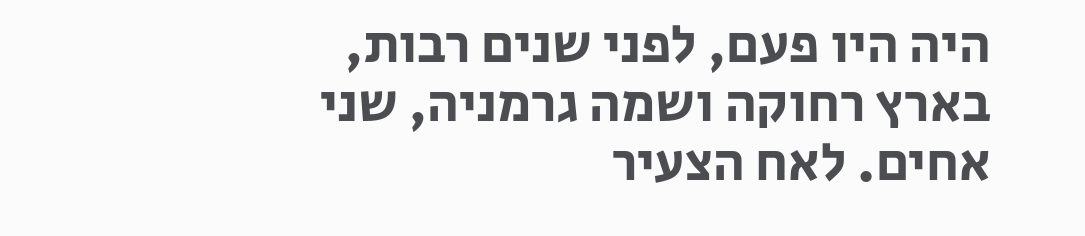היה היו פעם, לפני שנים רבות, בארץ רחוקה ושמה גרמניה, שני אחים. לאח הצעיר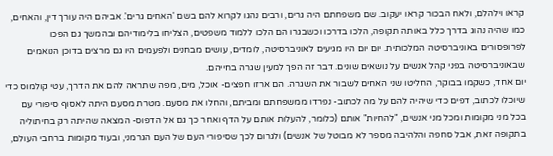קראו וילהלם, ולאח הבכור קראו יעקוב. שם משפחתם היה גרים, ורבים נהגו לקרוא להם בשם 'האחים גרים'. אביהם היה עורך דין, והאחים, כמו שהיה נהוג בדרך כלל באותה תקופה, הלכו בדרכו וכשבגרו הם הלכו ללמוד משפטים, הצליחו בלימודיהם ובהמשך גם הפכו לפרופסורים באוניברסיטה המלכותית. יום יום היו מגיעים לאוניברסיטה, לומדים, עושים מבחנים ולפעמים היו גם מרצים בדוכן הנואמים שבאוניברסיטה בפני קהל אנשים על נושאים שונים. דבר זה הפך למעין שגרה בחייהם.
יום אחד, כשקמו בבוקר, החליטו שני האחים לשבור את השגרה. הם ארזו חפצים- אוכל, מים, מפה שתראה להם את הדרך, עטי קולמוס כדי שיוכלו לכתוב, דפים כדי שיהיה להם על מה לכתוב- נפרדו ממשפחתם ומביתם, והחלו את מסעם. מטרת מסעם היתה לאסוף סיפורי עם בכל מני מקומות ומכל מני אנשים, "להחיות" אותם (כלומר, להעלות אותם על הדף ואחר כך גם אל הדפוס- המצאה שהיתה רק בחיתוליה בתקופה זאת, אבל סחפה והלהיבה מספר לא מבוטל של אנשים) ולגרום לכך שסיפורי העם של העם הגרמני, ובעוד מקומות ברחבי העולם,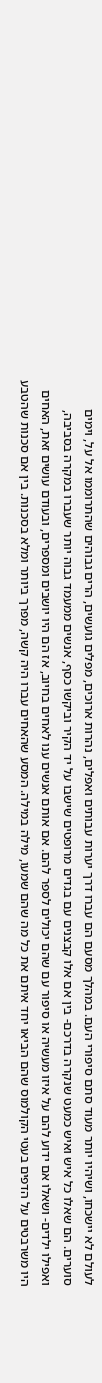לעולם לא יישכחו, ושיהיו יותר מעוד סתם סיפורי העם. במהלך מסעם הם עברו דרך יערות עבותים ואפלים, נהרות ארוכים, מפלים גועשים, הרים גבוהים שהתרוממו אל על, וימים סוערים. הם שאלו כל איש ואיש כמעט שנקרה בדרכם- בין אם אלו קבצנים עם בגדים מרופטים שישבו על יד הקיר וביקשו כסף, אנשים ממעמד גבוה יותר שעברו במקרה בסביבה, ואפילו ילדים- ושאלו אם ידוע להם על איזו מעשיה או סיפור עם שהם יכולים לספר להם. אם אותם אנשים ענו לאחים בחיוב, אז הם היו יושבים ומספרים, ובעודם עושים זאת, האחים היו משרבטים על הדפים בעטי הקולמוס שהם הביאו יחד איתם את כל מה שהם שמעו, מילה במילה. המסע שהאחים עברו היה קשה, מפרך ביותר ומלא בסכנות. בין אם סכנות שהטבע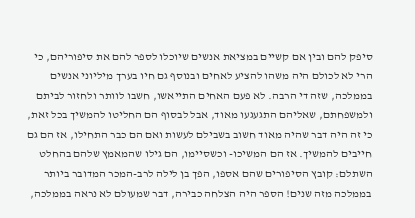סיפק להם ובין אם קשיים במציאת אנשים שיוכלו לספר להם את סיפוריהם, כי הרי לא לכולם היה משהו להציע לאחים ובנוסף גם חיו בערך מיליוני אנשים בממלכה, שזה די הרבה. לא פעם האחים התייאשו, חשבו לוותר ולחזור לביתם ולמשפחתם, שאליהם התגעגעו מאוד, אבל לבסוף הם החליטו להמשיך בכל זאת, כי זה היה דבר שהיה מאוד חשוב בשבילם לעשות ואם הם כבר התחילו, אז הם גם חייבים להמשיך. אז הם המשיכו- וכשסיימו, הם גילו שהמאמץ שלהם בהחלט השתלם: קובץ הסיפורים שהם אספו, הפך בן לילה לרב-המכר המדובר ביותר בממלכה מזה שנים! הספר היה הצלחה כבירה, דבר שמעולם לא נראה בממלכה,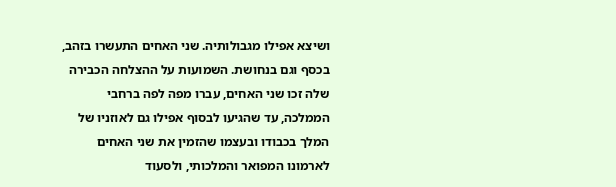ושיצא אפילו מגבולותיה. שני האחים התעשרו בזהב, בכסף וגם בנחושת. השמועות על ההצלחה הכבירה שלה זכו שני האחים, עברו מפה לפה ברחבי הממלכה, עד שהגיעו לבסוף אפילו גם לאוזניו של המלך בכבודו ובעצמו שהזמין את שני האחים לארמונו המפואר והמלכותי, ולסעוד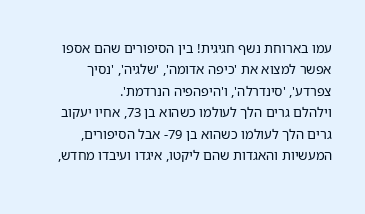עמו בארוחת נשף חגיגית! בין הסיפורים שהם אספו אפשר למצוא את 'כיפה אדומה', 'שלגיה', 'נסיך צפרדע', 'סינדרלה', ו'היפהפיה הנרדמת'.
וילהלם גרים הלך לעולמו כשהוא בן 73, אחיו יעקוב גרים הלך לעולמו כשהוא בן 79- אבל הסיפורים, המעשיות והאגדות שהם ליקטו, איגדו ועיבדו מחדש,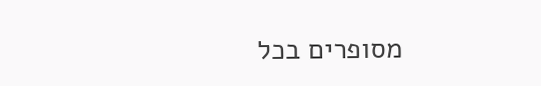מסופרים בכל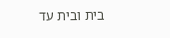בית ובית עד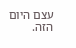עצם היום הזה.